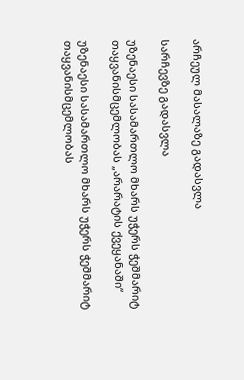არჩეულ მასალაზე გადასვლა

სარჩევზე გადასვლა

უზენაესი სასამართლო მხარს უჭერს ჭეშმარიტ თაყვანისმცემლობას „არარატის ქვეყანაში“

უზენაესი სასამართლო მხარს უჭერს ჭეშმარიტ თაყვანისმცემლობას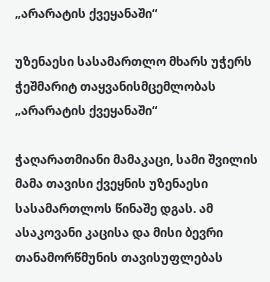„არარატის ქვეყანაში“

უზენაესი სასამართლო მხარს უჭერს ჭეშმარიტ თაყვანისმცემლობას „არარატის ქვეყანაში“

ჭაღარათმიანი მამაკაცი, სამი შვილის მამა თავისი ქვეყნის უზენაესი სასამართლოს წინაშე დგას. ამ ასაკოვანი კაცისა და მისი ბევრი თანამორწმუნის თავისუფლებას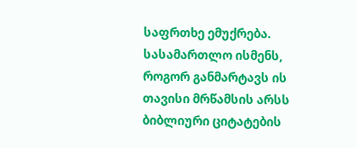საფრთხე ემუქრება. სასამართლო ისმენს, როგორ განმარტავს ის თავისი მრწამსის არსს ბიბლიური ციტატების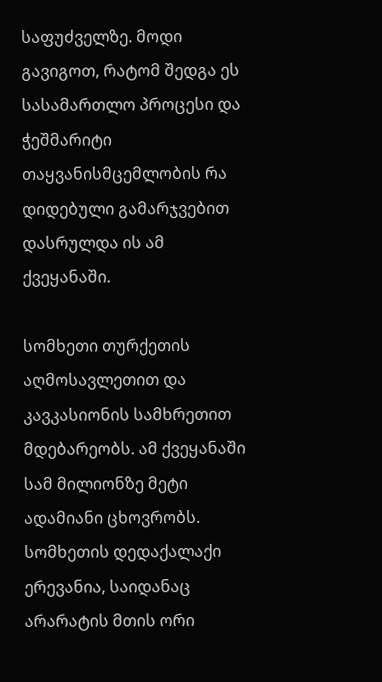საფუძველზე. მოდი გავიგოთ, რატომ შედგა ეს სასამართლო პროცესი და ჭეშმარიტი თაყვანისმცემლობის რა დიდებული გამარჯვებით დასრულდა ის ამ ქვეყანაში.

სომხეთი თურქეთის აღმოსავლეთით და კავკასიონის სამხრეთით მდებარეობს. ამ ქვეყანაში სამ მილიონზე მეტი ადამიანი ცხოვრობს. სომხეთის დედაქალაქი ერევანია, საიდანაც არარატის მთის ორი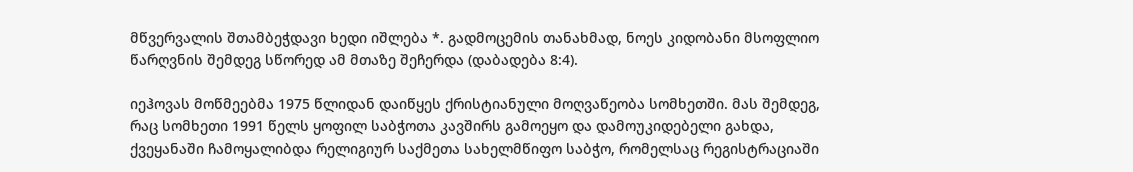მწვერვალის შთამბეჭდავი ხედი იშლება *. გადმოცემის თანახმად, ნოეს კიდობანი მსოფლიო წარღვნის შემდეგ სწორედ ამ მთაზე შეჩერდა (დაბადება 8:4).

იეჰოვას მოწმეებმა 1975 წლიდან დაიწყეს ქრისტიანული მოღვაწეობა სომხეთში. მას შემდეგ, რაც სომხეთი 1991 წელს ყოფილ საბჭოთა კავშირს გამოეყო და დამოუკიდებელი გახდა, ქვეყანაში ჩამოყალიბდა რელიგიურ საქმეთა სახელმწიფო საბჭო, რომელსაც რეგისტრაციაში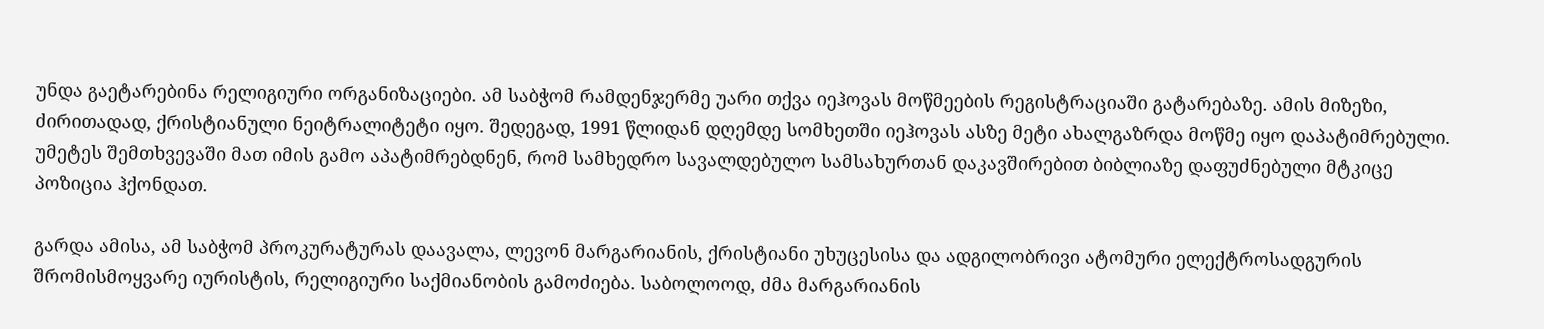უნდა გაეტარებინა რელიგიური ორგანიზაციები. ამ საბჭომ რამდენჯერმე უარი თქვა იეჰოვას მოწმეების რეგისტრაციაში გატარებაზე. ამის მიზეზი, ძირითადად, ქრისტიანული ნეიტრალიტეტი იყო. შედეგად, 1991 წლიდან დღემდე სომხეთში იეჰოვას ასზე მეტი ახალგაზრდა მოწმე იყო დაპატიმრებული. უმეტეს შემთხვევაში მათ იმის გამო აპატიმრებდნენ, რომ სამხედრო სავალდებულო სამსახურთან დაკავშირებით ბიბლიაზე დაფუძნებული მტკიცე პოზიცია ჰქონდათ.

გარდა ამისა, ამ საბჭომ პროკურატურას დაავალა, ლევონ მარგარიანის, ქრისტიანი უხუცესისა და ადგილობრივი ატომური ელექტროსადგურის შრომისმოყვარე იურისტის, რელიგიური საქმიანობის გამოძიება. საბოლოოდ, ძმა მარგარიანის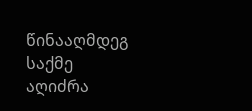წინააღმდეგ საქმე აღიძრა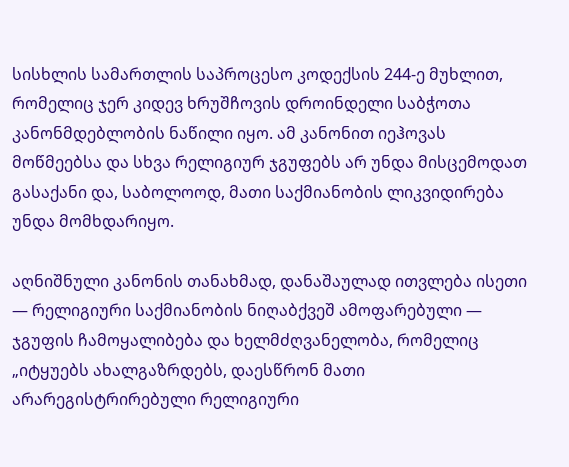სისხლის სამართლის საპროცესო კოდექსის 244-ე მუხლით, რომელიც ჯერ კიდევ ხრუშჩოვის დროინდელი საბჭოთა კანონმდებლობის ნაწილი იყო. ამ კანონით იეჰოვას მოწმეებსა და სხვა რელიგიურ ჯგუფებს არ უნდა მისცემოდათ გასაქანი და, საბოლოოდ, მათი საქმიანობის ლიკვიდირება უნდა მომხდარიყო.

აღნიშნული კანონის თანახმად, დანაშაულად ითვლება ისეთი — რელიგიური საქმიანობის ნიღაბქვეშ ამოფარებული — ჯგუფის ჩამოყალიბება და ხელმძღვანელობა, რომელიც „იტყუებს ახალგაზრდებს, დაესწრონ მათი არარეგისტრირებული რელიგიური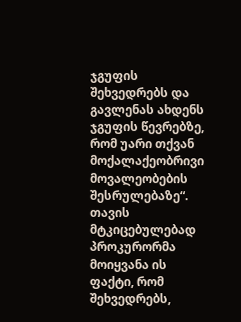ჯგუფის შეხვედრებს და გავლენას ახდენს ჯგუფის წევრებზე, რომ უარი თქვან მოქალაქეობრივი მოვალეობების შესრულებაზე“. თავის მტკიცებულებად პროკურორმა მოიყვანა ის ფაქტი, რომ შეხვედრებს,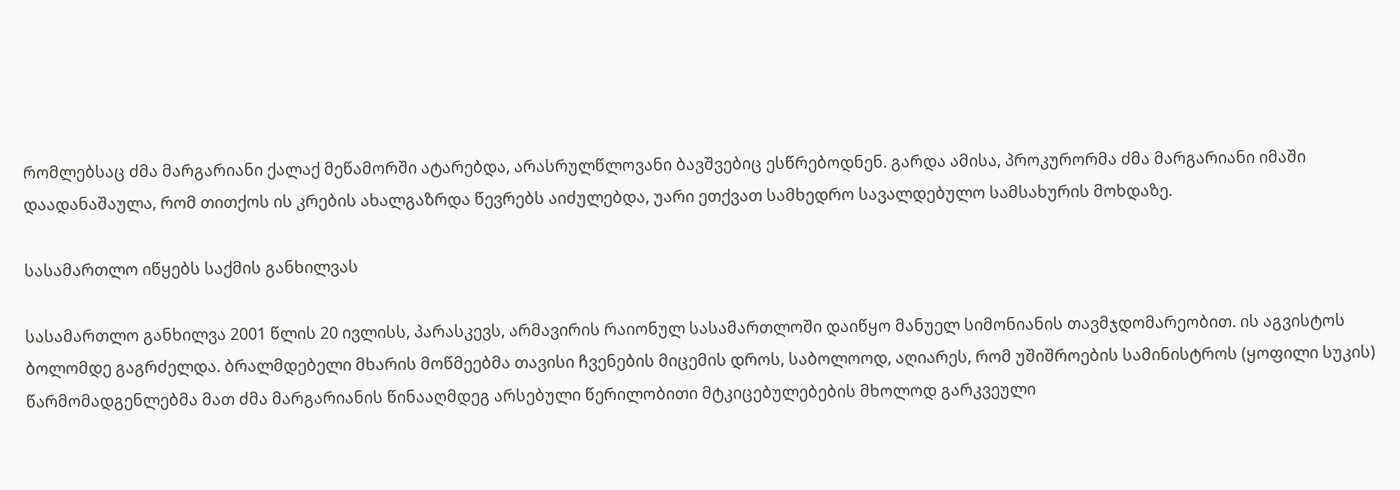რომლებსაც ძმა მარგარიანი ქალაქ მეწამორში ატარებდა, არასრულწლოვანი ბავშვებიც ესწრებოდნენ. გარდა ამისა, პროკურორმა ძმა მარგარიანი იმაში დაადანაშაულა, რომ თითქოს ის კრების ახალგაზრდა წევრებს აიძულებდა, უარი ეთქვათ სამხედრო სავალდებულო სამსახურის მოხდაზე.

სასამართლო იწყებს საქმის განხილვას

სასამართლო განხილვა 2001 წლის 20 ივლისს, პარასკევს, არმავირის რაიონულ სასამართლოში დაიწყო მანუელ სიმონიანის თავმჯდომარეობით. ის აგვისტოს ბოლომდე გაგრძელდა. ბრალმდებელი მხარის მოწმეებმა თავისი ჩვენების მიცემის დროს, საბოლოოდ, აღიარეს, რომ უშიშროების სამინისტროს (ყოფილი სუკის) წარმომადგენლებმა მათ ძმა მარგარიანის წინააღმდეგ არსებული წერილობითი მტკიცებულებების მხოლოდ გარკვეული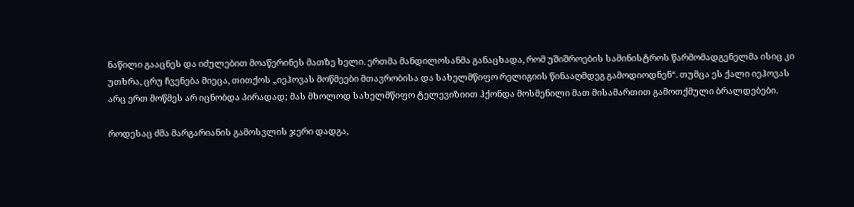ნაწილი გააცნეს და იძულებით მოაწერინეს მათზე ხელი. ერთმა მანდილოსანმა განაცხადა, რომ უშიშროების სამინისტროს წარმომადგენელმა ისიც კი უთხრა, ცრუ ჩვენება მიეცა, თითქოს „იეჰოვას მოწმეები მთავრობისა და სახელმწიფო რელიგიის წინააღმდეგ გამოდიოდნენ“. თუმცა ეს ქალი იეჰოვას არც ერთ მოწმეს არ იცნობდა პირადად; მას მხოლოდ სახელმწიფო ტელევიზიით ჰქონდა მოსმენილი მათ მისამართით გამოთქმული ბრალდებები.

როდესაც ძმა მარგარიანის გამოსვლის ჯერი დადგა,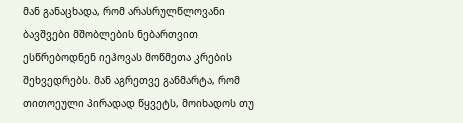მან განაცხადა, რომ არასრულწლოვანი ბავშვები მშობლების ნებართვით ესწრებოდნენ იეჰოვას მოწმეთა კრების შეხვედრებს. მან აგრეთვე განმარტა, რომ თითოეული პირადად წყვეტს, მოიხადოს თუ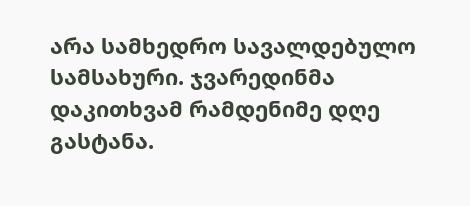არა სამხედრო სავალდებულო სამსახური. ჯვარედინმა დაკითხვამ რამდენიმე დღე გასტანა.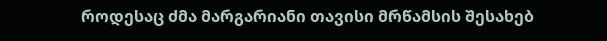როდესაც ძმა მარგარიანი თავისი მრწამსის შესახებ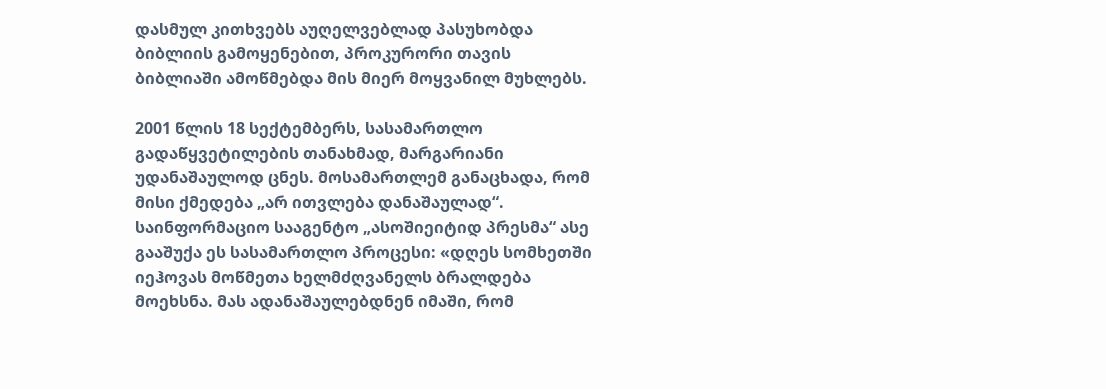დასმულ კითხვებს აუღელვებლად პასუხობდა ბიბლიის გამოყენებით, პროკურორი თავის ბიბლიაში ამოწმებდა მის მიერ მოყვანილ მუხლებს.

2001 წლის 18 სექტემბერს, სასამართლო გადაწყვეტილების თანახმად, მარგარიანი უდანაშაულოდ ცნეს. მოსამართლემ განაცხადა, რომ მისი ქმედება „არ ითვლება დანაშაულად“. საინფორმაციო სააგენტო „ასოშიეიტიდ პრესმა“ ასე გააშუქა ეს სასამართლო პროცესი: «დღეს სომხეთში იეჰოვას მოწმეთა ხელმძღვანელს ბრალდება მოეხსნა. მას ადანაშაულებდნენ იმაში, რომ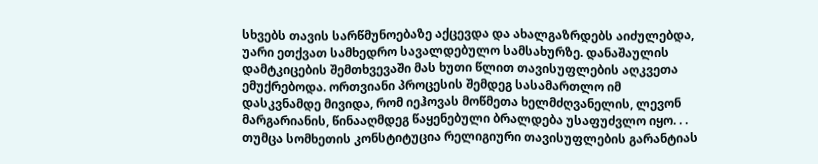სხვებს თავის სარწმუნოებაზე აქცევდა და ახალგაზრდებს აიძულებდა, უარი ეთქვათ სამხედრო სავალდებულო სამსახურზე. დანაშაულის დამტკიცების შემთხვევაში მას ხუთი წლით თავისუფლების აღკვეთა ემუქრებოდა. ორთვიანი პროცესის შემდეგ სასამართლო იმ დასკვნამდე მივიდა, რომ იეჰოვას მოწმეთა ხელმძღვანელის, ლევონ მარგარიანის, წინააღმდეგ წაყენებული ბრალდება უსაფუძვლო იყო. . . თუმცა სომხეთის კონსტიტუცია რელიგიური თავისუფლების გარანტიას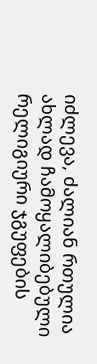იძლევა, ძალიან რთულია ახლად ჩამოყალიბებული რელიგიური ჯგუფების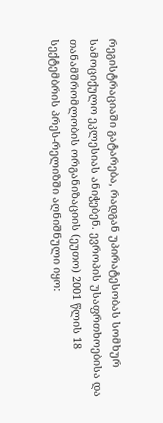რეგისტრაციაში გატარება, რადგან უპირატესობას სომხურ სამოციქულო ეკლესიას ანიჭებენ. ევროპის უსაფრთხოებისა და თანამშრომლობის ორგანიზაციის (ეუთო) 2001 წლის 18 სექტემბრის პრეს-რელიზში აღნიშნული იყო: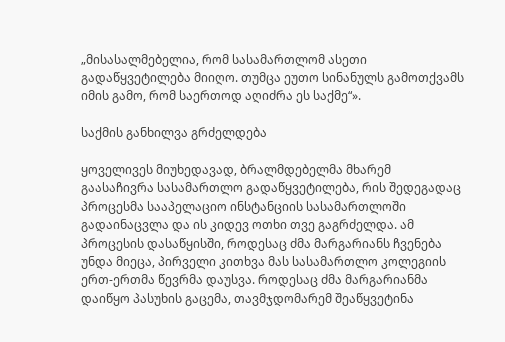„მისასალმებელია, რომ სასამართლომ ასეთი გადაწყვეტილება მიიღო. თუმცა ეუთო სინანულს გამოთქვამს იმის გამო, რომ საერთოდ აღიძრა ეს საქმე“».

საქმის განხილვა გრძელდება

ყოველივეს მიუხედავად, ბრალმდებელმა მხარემ გაასაჩივრა სასამართლო გადაწყვეტილება, რის შედეგადაც პროცესმა სააპელაციო ინსტანციის სასამართლოში გადაინაცვლა და ის კიდევ ოთხი თვე გაგრძელდა. ამ პროცესის დასაწყისში, როდესაც ძმა მარგარიანს ჩვენება უნდა მიეცა, პირველი კითხვა მას სასამართლო კოლეგიის ერთ-ერთმა წევრმა დაუსვა. როდესაც ძმა მარგარიანმა დაიწყო პასუხის გაცემა, თავმჯდომარემ შეაწყვეტინა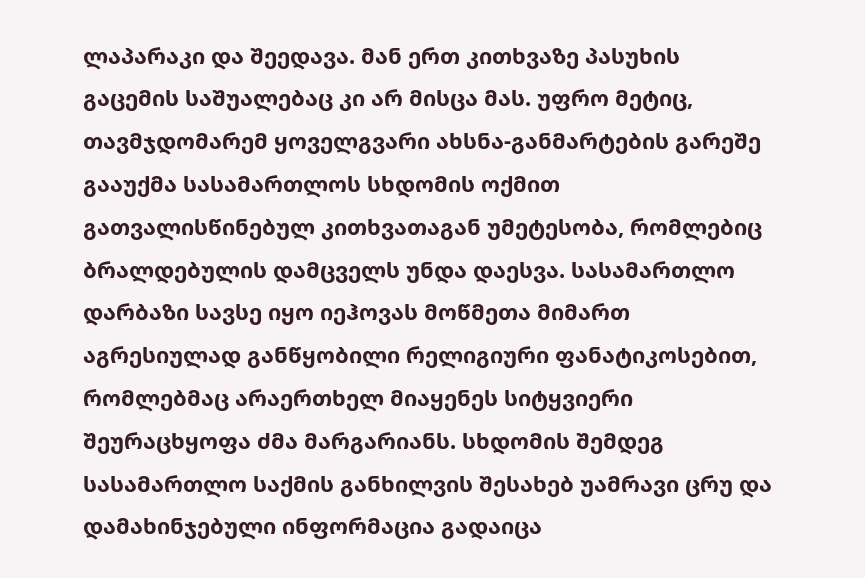ლაპარაკი და შეედავა. მან ერთ კითხვაზე პასუხის გაცემის საშუალებაც კი არ მისცა მას. უფრო მეტიც, თავმჯდომარემ ყოველგვარი ახსნა-განმარტების გარეშე გააუქმა სასამართლოს სხდომის ოქმით გათვალისწინებულ კითხვათაგან უმეტესობა, რომლებიც ბრალდებულის დამცველს უნდა დაესვა. სასამართლო დარბაზი სავსე იყო იეჰოვას მოწმეთა მიმართ აგრესიულად განწყობილი რელიგიური ფანატიკოსებით, რომლებმაც არაერთხელ მიაყენეს სიტყვიერი შეურაცხყოფა ძმა მარგარიანს. სხდომის შემდეგ სასამართლო საქმის განხილვის შესახებ უამრავი ცრუ და დამახინჯებული ინფორმაცია გადაიცა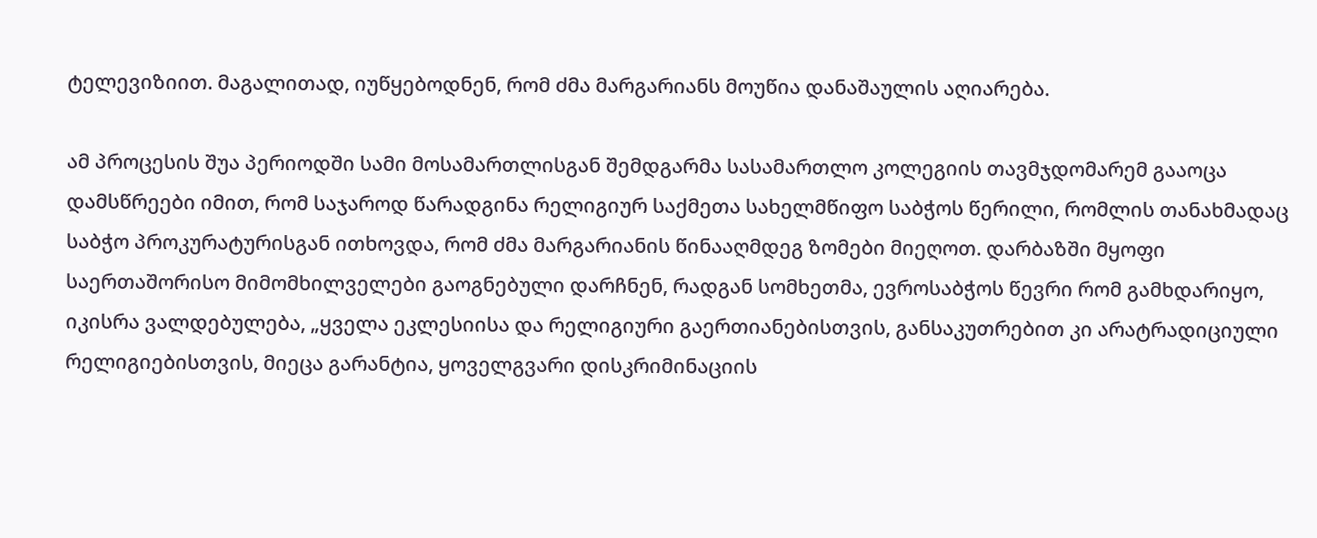ტელევიზიით. მაგალითად, იუწყებოდნენ, რომ ძმა მარგარიანს მოუწია დანაშაულის აღიარება.

ამ პროცესის შუა პერიოდში სამი მოსამართლისგან შემდგარმა სასამართლო კოლეგიის თავმჯდომარემ გააოცა დამსწრეები იმით, რომ საჯაროდ წარადგინა რელიგიურ საქმეთა სახელმწიფო საბჭოს წერილი, რომლის თანახმადაც საბჭო პროკურატურისგან ითხოვდა, რომ ძმა მარგარიანის წინააღმდეგ ზომები მიეღოთ. დარბაზში მყოფი საერთაშორისო მიმომხილველები გაოგნებული დარჩნენ, რადგან სომხეთმა, ევროსაბჭოს წევრი რომ გამხდარიყო, იკისრა ვალდებულება, „ყველა ეკლესიისა და რელიგიური გაერთიანებისთვის, განსაკუთრებით კი არატრადიციული რელიგიებისთვის, მიეცა გარანტია, ყოველგვარი დისკრიმინაციის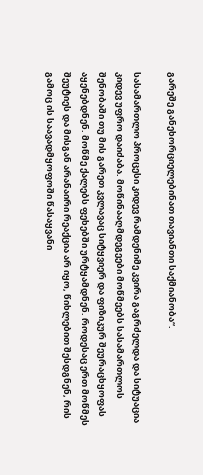გარეშე განეხორციელებინათ თავიანთი საქმიანობა“.

სასამართლო პროცესი კიდევ რამდენიმე კვირა გაგრძელდა და სიტუაცია კიდევ უფრო დაიძაბა. მოწინააღმდეგეები მოწმეებს სასამართლოს შენობაში თუ მის გარეთ კვლავაც სიტყვიერ და ფიზიკურ შეურაცხყოფას აყენებდნენ. მოწმე ქალებს ფეხებში ურტყამდნენ. როდესაც ერთ მოწმეს შეუტიეს და მისგან არანაირი რეაქცია არ იყო, წიხლებით შესდგნენ, რის გამოც ის საავადმყოფოში წასაყვანი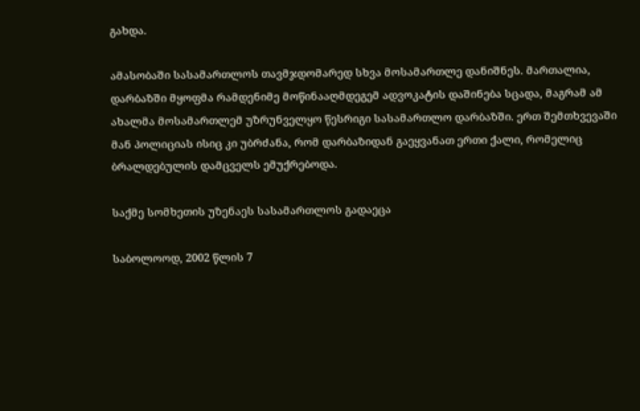გახდა.

ამასობაში სასამართლოს თავმჯდომარედ სხვა მოსამართლე დანიშნეს. მართალია, დარბაზში მყოფმა რამდენიმე მოწინააღმდეგემ ადვოკატის დაშინება სცადა, მაგრამ ამ ახალმა მოსამართლემ უზრუნველყო წესრიგი სასამართლო დარბაზში. ერთ შემთხვევაში მან პოლიციას ისიც კი უბრძანა, რომ დარბაზიდან გაეყვანათ ერთი ქალი, რომელიც ბრალდებულის დამცველს ემუქრებოდა.

საქმე სომხეთის უზენაეს სასამართლოს გადაეცა

საბოლოოდ, 2002 წლის 7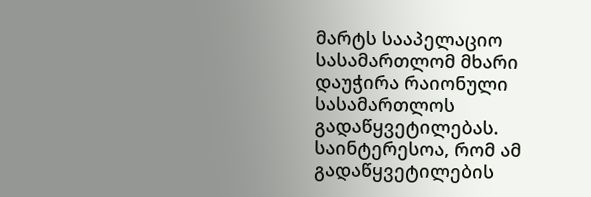მარტს სააპელაციო სასამართლომ მხარი დაუჭირა რაიონული სასამართლოს გადაწყვეტილებას. საინტერესოა, რომ ამ გადაწყვეტილების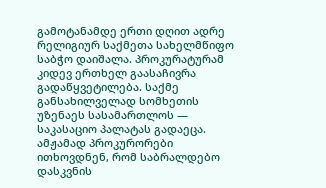გამოტანამდე ერთი დღით ადრე რელიგიურ საქმეთა სახელმწიფო საბჭო დაიშალა. პროკურატურამ კიდევ ერთხელ გაასაჩივრა გადაწყვეტილება. საქმე განსახილველად სომხეთის უზენაეს სასამართლოს — საკასაციო პალატას გადაეცა. ამჟამად პროკურორები ითხოვდნენ, რომ საბრალდებო დასკვნის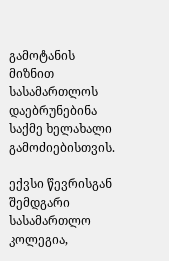გამოტანის მიზნით სასამართლოს დაებრუნებინა საქმე ხელახალი გამოძიებისთვის.

ექვსი წევრისგან შემდგარი სასამართლო კოლეგია,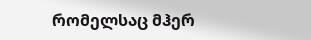რომელსაც მჰერ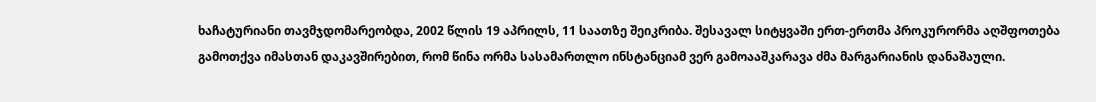ხაჩატურიანი თავმჯდომარეობდა, 2002 წლის 19 აპრილს, 11 საათზე შეიკრიბა. შესავალ სიტყვაში ერთ-ერთმა პროკურორმა აღშფოთება გამოთქვა იმასთან დაკავშირებით, რომ წინა ორმა სასამართლო ინსტანციამ ვერ გამოააშკარავა ძმა მარგარიანის დანაშაული.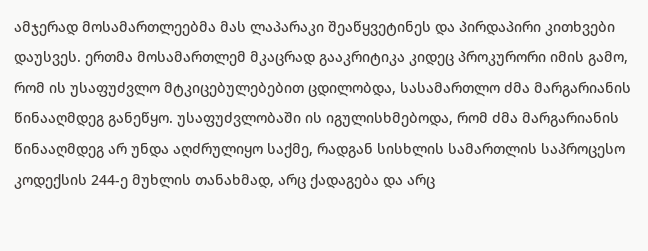ამჯერად მოსამართლეებმა მას ლაპარაკი შეაწყვეტინეს და პირდაპირი კითხვები დაუსვეს. ერთმა მოსამართლემ მკაცრად გააკრიტიკა კიდეც პროკურორი იმის გამო, რომ ის უსაფუძვლო მტკიცებულებებით ცდილობდა, სასამართლო ძმა მარგარიანის წინააღმდეგ განეწყო. უსაფუძვლობაში ის იგულისხმებოდა, რომ ძმა მარგარიანის წინააღმდეგ არ უნდა აღძრულიყო საქმე, რადგან სისხლის სამართლის საპროცესო კოდექსის 244-ე მუხლის თანახმად, არც ქადაგება და არც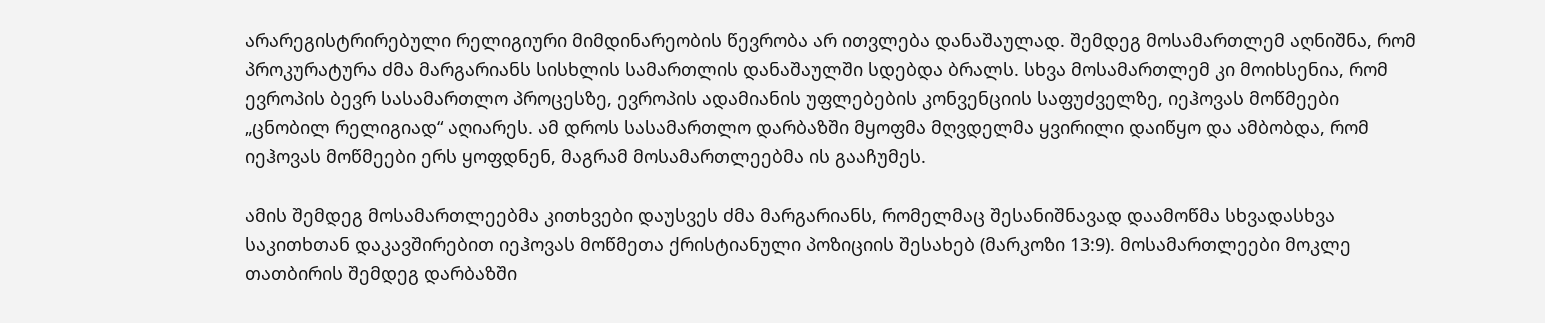არარეგისტრირებული რელიგიური მიმდინარეობის წევრობა არ ითვლება დანაშაულად. შემდეგ მოსამართლემ აღნიშნა, რომ პროკურატურა ძმა მარგარიანს სისხლის სამართლის დანაშაულში სდებდა ბრალს. სხვა მოსამართლემ კი მოიხსენია, რომ ევროპის ბევრ სასამართლო პროცესზე, ევროპის ადამიანის უფლებების კონვენციის საფუძველზე, იეჰოვას მოწმეები „ცნობილ რელიგიად“ აღიარეს. ამ დროს სასამართლო დარბაზში მყოფმა მღვდელმა ყვირილი დაიწყო და ამბობდა, რომ იეჰოვას მოწმეები ერს ყოფდნენ, მაგრამ მოსამართლეებმა ის გააჩუმეს.

ამის შემდეგ მოსამართლეებმა კითხვები დაუსვეს ძმა მარგარიანს, რომელმაც შესანიშნავად დაამოწმა სხვადასხვა საკითხთან დაკავშირებით იეჰოვას მოწმეთა ქრისტიანული პოზიციის შესახებ (მარკოზი 13:9). მოსამართლეები მოკლე თათბირის შემდეგ დარბაზში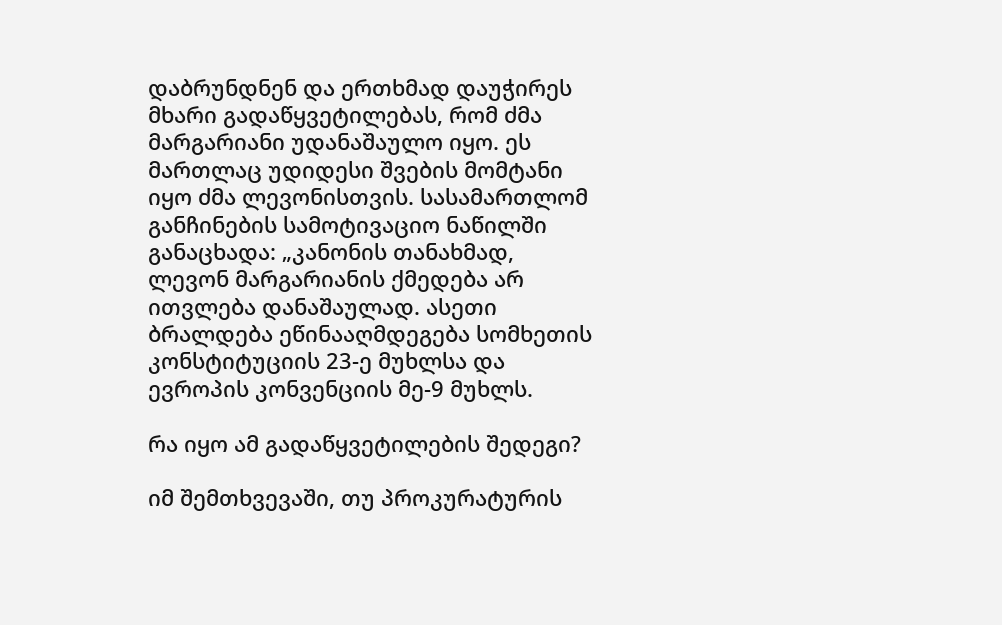დაბრუნდნენ და ერთხმად დაუჭირეს მხარი გადაწყვეტილებას, რომ ძმა მარგარიანი უდანაშაულო იყო. ეს მართლაც უდიდესი შვების მომტანი იყო ძმა ლევონისთვის. სასამართლომ განჩინების სამოტივაციო ნაწილში განაცხადა: „კანონის თანახმად, ლევონ მარგარიანის ქმედება არ ითვლება დანაშაულად. ასეთი ბრალდება ეწინააღმდეგება სომხეთის კონსტიტუციის 23-ე მუხლსა და ევროპის კონვენციის მე-9 მუხლს.

რა იყო ამ გადაწყვეტილების შედეგი?

იმ შემთხვევაში, თუ პროკურატურის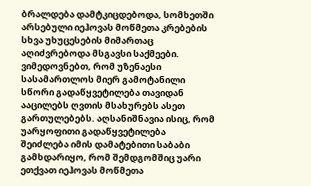ბრალდება დამტკიცდებოდა, სომხეთში არსებული იეჰოვას მოწმეთა კრებების სხვა უხუცესების მიმართაც აღიძვრებოდა მსგავსი საქმეები. ვიმედოვნებთ, რომ უზენაესი სასამართლოს მიერ გამოტანილი სწორი გადაწყვეტილება თავიდან ააცილებს ღვთის მსახურებს ასეთ გართულებებს. აღსანიშნავია ისიც, რომ უარყოფითი გადაწყვეტილება შეიძლება იმის დამატებითი საბაბი გამხდარიყო, რომ შემდგომშიც უარი ეთქვათ იეჰოვას მოწმეთა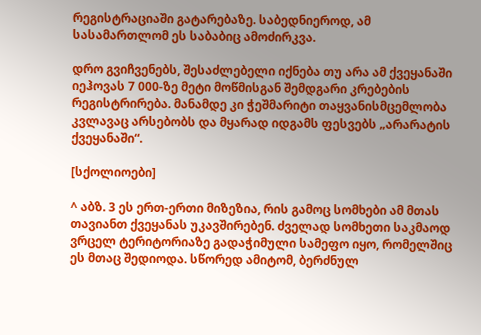რეგისტრაციაში გატარებაზე. საბედნიეროდ, ამ სასამართლომ ეს საბაბიც ამოძირკვა.

დრო გვიჩვენებს, შესაძლებელი იქნება თუ არა ამ ქვეყანაში იეჰოვას 7 000-ზე მეტი მოწმისგან შემდგარი კრებების რეგისტრირება. მანამდე კი ჭეშმარიტი თაყვანისმცემლობა კვლავაც არსებობს და მყარად იდგამს ფესვებს „არარატის ქვეყანაში“.

[სქოლიოები]

^ აბზ. 3 ეს ერთ-ერთი მიზეზია, რის გამოც სომხები ამ მთას თავიანთ ქვეყანას უკავშირებენ. ძველად სომხეთი საკმაოდ ვრცელ ტერიტორიაზე გადაჭიმული სამეფო იყო, რომელშიც ეს მთაც შედიოდა. სწორედ ამიტომ, ბერძნულ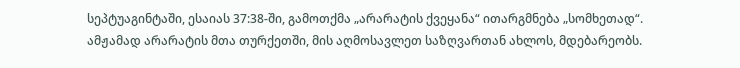სეპტუაგინტაში, ესაიას 37:38-ში, გამოთქმა „არარატის ქვეყანა“ ითარგმნება „სომხეთად“. ამჟამად არარატის მთა თურქეთში, მის აღმოსავლეთ საზღვართან ახლოს, მდებარეობს.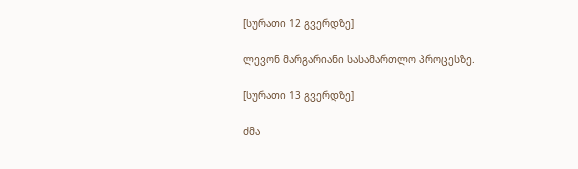[სურათი 12 გვერდზე]

ლევონ მარგარიანი სასამართლო პროცესზე.

[სურათი 13 გვერდზე]

ძმა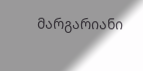მარგარიანი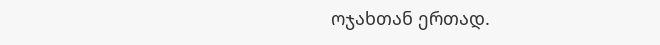ოჯახთან ერთად.